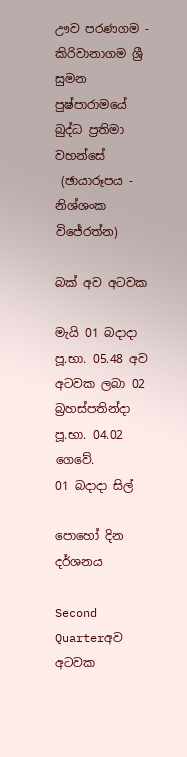ඌව පරණගම - කිරිවානාගම ශ්‍රී සුමන පුෂ්පාරාමයේ බුද්ධ ප්‍රතිමා වහන්සේ
 (ඡායාරූපය - නිශ්ශංක විජේරත්න)

බක් අව අටවක

මැයි 01 බදාදා පූ.භා. 05.48 අව අටවක ලබා 02 බ්‍රහස්පතින්දා පූ.භා. 04.02 ගෙවේ.
01 බදාදා සිල්

පොහෝ දින දර්ශනය

Second Quarterඅව අටවක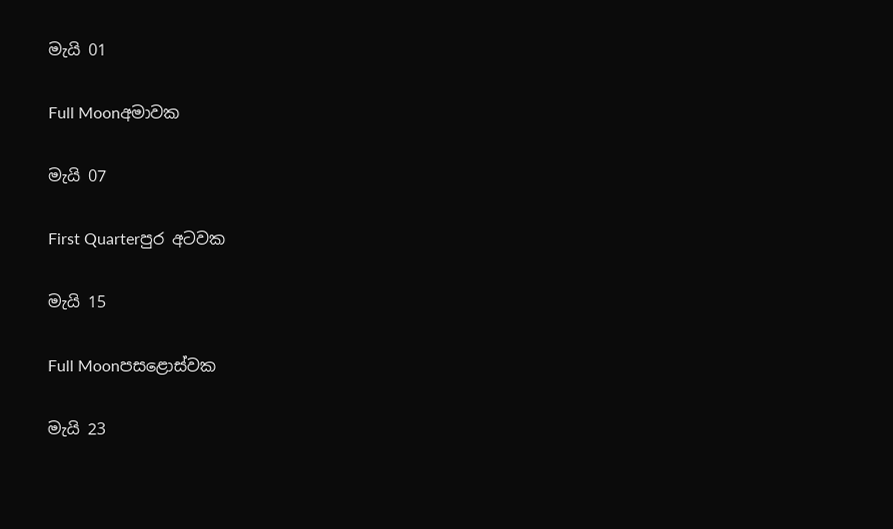මැයි 01

Full Moonඅමාවක

මැයි 07

First Quarterපුර අටවක

මැයි 15

Full Moonපසළොස්වක

මැයි 23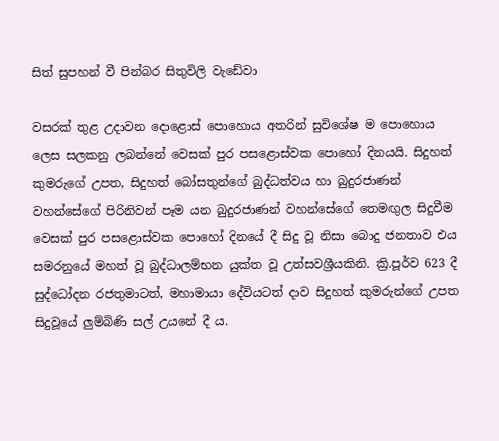සිත් සුපහන් වී පින්බර සිතුවිලි වැඩේවා

වසරක් තුළ උදාවන දොළොස් පොහොය අතරින් සුවිශේෂ ම පොහොය ලෙස සලකනු ලබන්නේ වෙසක් පුර පසළොස්වක පොහෝ දිනයයි. සිදුහත් කුමරුගේ උපත, සිදුහත් බෝසතුන්ගේ බුද්ධත්වය හා බුදුරජාණන් වහන්සේගේ පිරිනිවන් පෑම යන බුදුරජාණන් වහන්සේගේ තෙමඟුල සිදුවීම වෙසක් පුර පසළොස්වක පොහෝ දිනයේ දී සිදු වූ නිසා බොදු ජනතාව එය සමරනුයේ මහත් වූ බුද්ධාලම්භන යුක්ත වූ උත්සවශ්‍රීයකිනි. ක්‍රි.පූර්ව 623 දී සුද්ධෝදන රජතුමාටත්, මහාමායා දේවියටත් දාව සිදුහත් කුමරුන්ගේ උපත සිදුවූයේ ලුම්බිණි සල් උයනේ දී ය.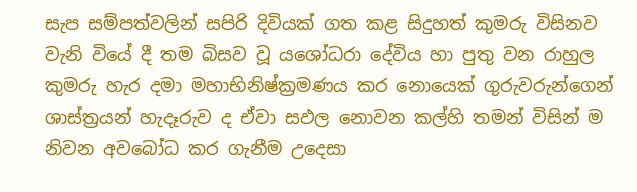සැප සම්පත්වලින් සපිරි දිවියක් ගත කළ සිදුහත් කුමරු විසිනව වැනි වියේ දී තම බිසව වූ යශෝධරා දේවිය හා පුතු වන රාහුල කුමරු හැර දමා මහාභිනිෂ්ක්‍රමණය කර නොයෙක් ගුරුවරුන්ගෙන් ශාස්ත්‍රයන් හැදෑරුව ද ඒවා සඵල නොවන කල්හි තමන් විසින් ම නිවන අවබෝධ කර ගැනීම උදෙසා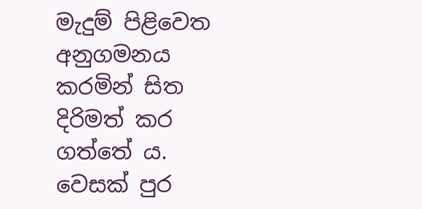මැදුම් පිළිවෙත අනුගමනය කරමින් සිත දිරිමත් කර ගත්තේ ය. වෙසක් පුර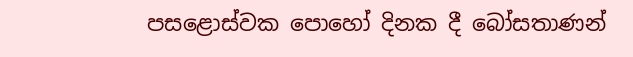පසළොස්වක පොහෝ දිනක දී බෝසතාණන්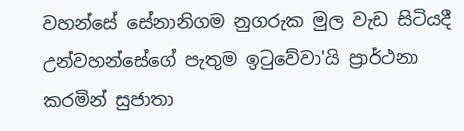වහන්සේ සේනානිගම නුගරුක මුල වැඩ සිටියදී උන්වහන්සේගේ පැතුම ඉටුවේවා'යි ප්‍රාර්ථනා කරමින් සුජාතා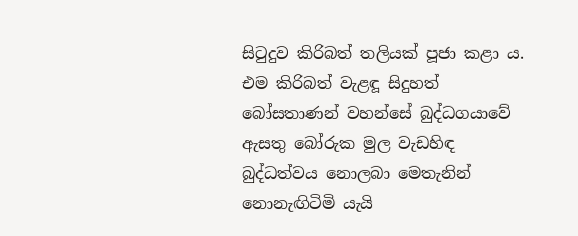සිටුදුව කිරිබත් තලියක් පූජා කළා ය. එම කිරිබත් වැළඳූ සිදුහත් බෝසතාණන් වහන්සේ බුද්ධගයාවේ ඇසතු බෝරුක මුල වැඩහිඳ බුද්ධත්වය නොලබා මෙතැනින් නොනැඟිටිමි යැයි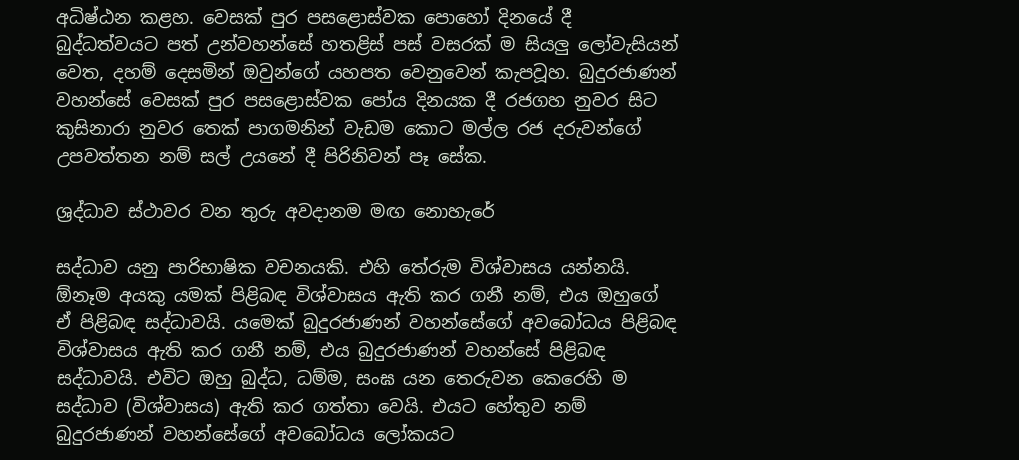අධිෂ්ඨන කළහ. වෙසක් පුර පසළොස්වක පොහෝ දිනයේ දී බුද්ධත්වයට පත් උන්වහන්සේ හතළිස් පස් වසරක් ම සියලු ලෝවැසියන් වෙත, දහම් දෙසමින් ඔවුන්ගේ යහපත වෙනුවෙන් කැපවූහ. බුදුරජාණන් වහන්සේ වෙසක් පුර පසළොස්වක පෝය දිනයක දී රජගහ නුවර සිට කුසිනාරා නුවර තෙක් පාගමනින් වැඩම කොට මල්ල රජ දරුවන්ගේ උපවත්තන නම් සල් උයනේ දී පිරිනිවන් පෑ සේක.

ශ්‍රද්ධාව ස්ථාවර වන තුරු අවදානම මඟ නොහැරේ

සද්ධාව යනු පාරිභාෂික වචනයකි. එහි තේරුම විශ්වාසය යන්නයි. ඕනෑම අයකු යමක් පිළිබඳ විශ්වාසය ඇති කර ගනී නම්, එය ඔහුගේ ඒ පිළිබඳ සද්ධාවයි. යමෙක් බුදුරජාණන් වහන්සේගේ අවබෝධය පිළිබඳ විශ්වාසය ඇති කර ගනී නම්, එය බුදුරජාණන් වහන්සේ පිළිබඳ සද්ධාවයි. එවිට ඔහු බුද්ධ, ධම්ම, සංඝ යන තෙරුවන කෙරෙහි ම සද්ධාව (විශ්වාසය) ඇති කර ගත්තා වෙයි. එයට හේතුව නම් බුදුරජාණන් වහන්සේගේ අවබෝධය ලෝකයට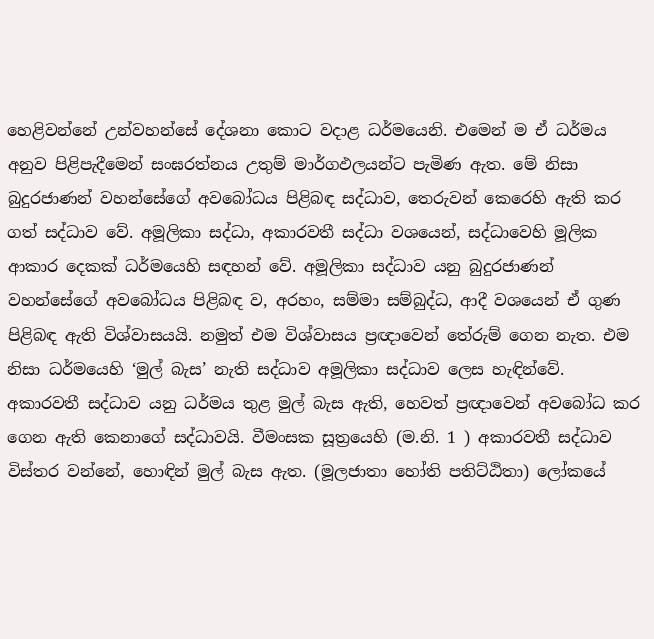හෙළිවන්නේ උන්වහන්සේ දේශනා කොට වදාළ ධර්මයෙනි. එමෙන් ම ඒ ධර්මය අනුව පිළිපැදීමෙන් සංඝරත්නය උතුම් මාර්ගඵලයන්ට පැමිණ ඇත. මේ නිසා බුදුරජාණන් වහන්සේගේ අවබෝධය පිළිබඳ සද්ධාව, තෙරුවන් කෙරෙහි ඇති කර ගත් සද්ධාව වේ. අමූලිකා සද්ධා, අකාරවතී සද්ධා වශයෙන්, සද්ධාවෙහි මූලික ආකාර දෙකක් ධර්මයෙහි සඳහන් වේ. අමූලිකා සද්ධාව යනු බුදුරජාණන් වහන්සේගේ අවබෝධය පිළිබඳ ව, අරහං, සම්මා සම්බුද්ධ, ආදී වශයෙන් ඒ ගුණ පිළිබඳ ඇති විශ්වාසයයි. නමුත් එම විශ්වාසය ප්‍රඥාවෙන් තේරුම් ගෙන නැත. එම නිසා ධර්මයෙහි ‘මුල් බැස’ නැති සද්ධාව අමූලිකා සද්ධාව ලෙස හැඳින්වේ. අකාරවතී සද්ධාව යනු ධර්මය තුළ මුල් බැස ඇති, හෙවත් ප්‍රඥාවෙන් අවබෝධ කර ගෙන ඇති කෙනාගේ සද්ධාවයි. වීමංසක සූත්‍රයෙහි (ම.නි. 1 ) අකාරවතී සද්ධාව විස්තර වන්නේ, හොඳින් මුල් බැස ඇත. (මූලජාතා හෝති පතිට්ඨිතා) ලෝකයේ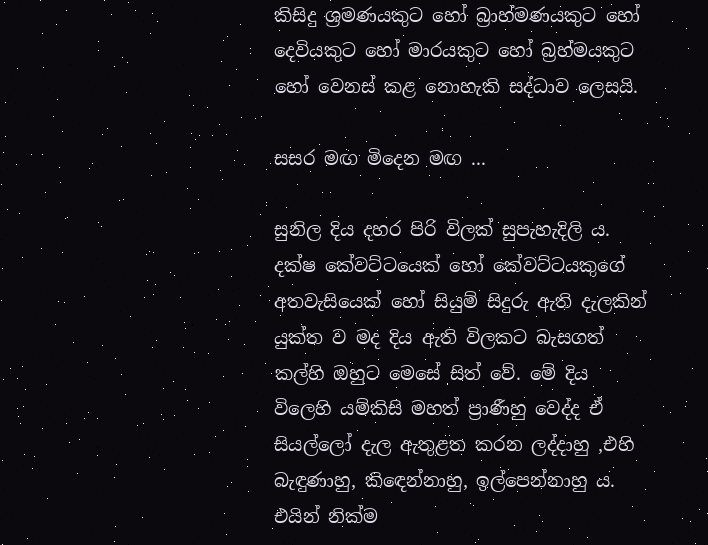කිසිදු ශ්‍රමණයකුට හෝ බ්‍රාහ්මණයකුට හෝ දෙවියකුට හෝ මාරයකුට හෝ බ්‍රහ්මයකුට හෝ වෙනස් කළ නොහැකි සද්ධාව ලෙසයි.

සසර මඟ මිදෙන මඟ ...

සුනිල දිය දහර පිරි විලක් සුපැහැදිලි ය. දක්ෂ කේවට්ටයෙක් හෝ කේවට්ටයකුගේ අතවැසියෙක් හෝ සියුම් සිදුරු ඇති දැලකින් යුක්ත ව මද දිය ඇති විලකට බැසගත් කල්හි ඔහුට මෙසේ සිත් වේ. මේ දිය විලෙහි යම්කිසි මහත් ප්‍රාණීහු වෙද්ද ඒ සියල්ලෝ දැල ඇතුළත කරන ලද්දාහු ,එහි බැඳුණාහු, කිඳෙන්නාහු, ඉල්පෙන්නාහු ය. එයින් නික්ම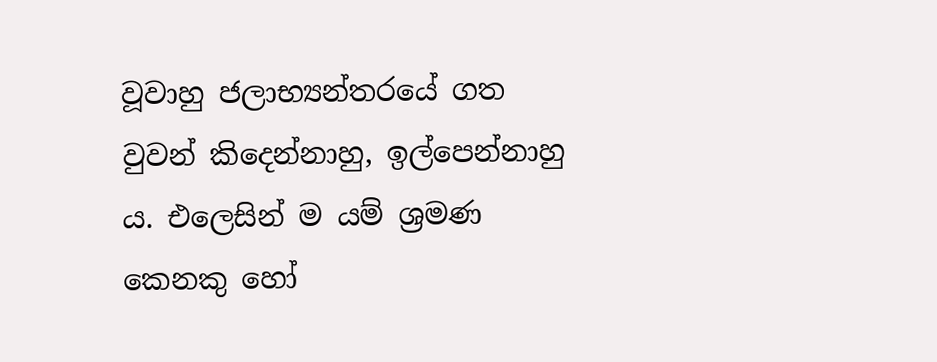වූවාහු ජලාභ්‍යන්තරයේ ගත වුවන් කිදෙන්නාහු, ඉල්පෙන්නාහු ය. එලෙසින් ම යම් ශ්‍රමණ කෙනකු හෝ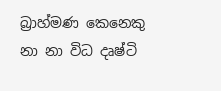බ්‍රාහ්මණ කෙනෙකු නා නා විධ දෘෂ්ටි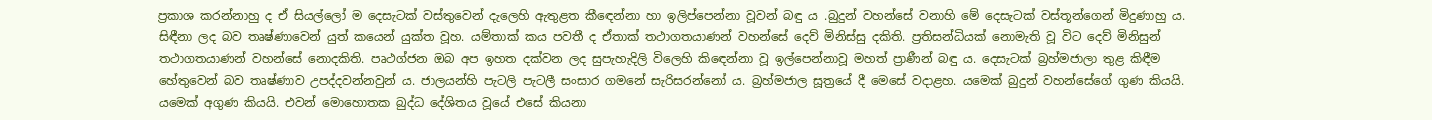ප්‍රකාශ කරන්නාහු ද ඒ සියල්ලෝ ම දෙසැටක් වස්තුවෙන් දැලෙහි ඇතුළත කීඳෙන්නා හා ඉලිප්පෙන්නා වූවන් බඳු ය .බුදුන් වහන්සේ වනාහි මේ දෙසැටක් වස්තූන්ගෙන් මිදුණාහු ය. සිඳීනා ලද බව තෘෂ්ණාවෙන් යුත් කයෙන් යුක්ත වූහ. යම්තාක් කය පවතී ද ඒතාක් තථාගතයාණන් වහන්සේ දෙව් මිනිස්සු දකිති. ප්‍රතිසන්ධියක් නොමැති වූ විට දෙව් මිනිසුන් තථාගතයාණන් වහන්සේ නොදකිති. පෘථග්ජන ඔබ අප ඉහත දක්වන ලද සුපැහැදිලි විලෙහි කිඳෙන්නා වූ ඉල්පෙන්නාවූ මහත් ප්‍රාණීන් බඳු ය. දෙසැටක් බ්‍රහ්මජාලා තුළ කිඳීම හේතුවෙන් බව තෘෂ්ණාව උපද්දවන්නවුන් ය. ජාලයන්හි පැටලි පැටලී සංසාර ගමනේ සැරිසරන්නෝ ය. බ්‍රහ්මජාල සූත්‍රයේ දී මෙසේ වදාළහ. යමෙක් බුදුන් වහන්සේගේ ගුණ කියයි. යමෙක් අගුණ කියයි. එවන් මොහොතක බුද්ධ දේශිතය වූයේ එසේ කියනා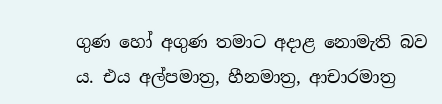ගුණ හෝ අගුණ තමාට අදාළ නොමැති බව ය. එය අල්පමාත්‍ර, හීනමාත්‍ර, ආචාරමාත්‍ර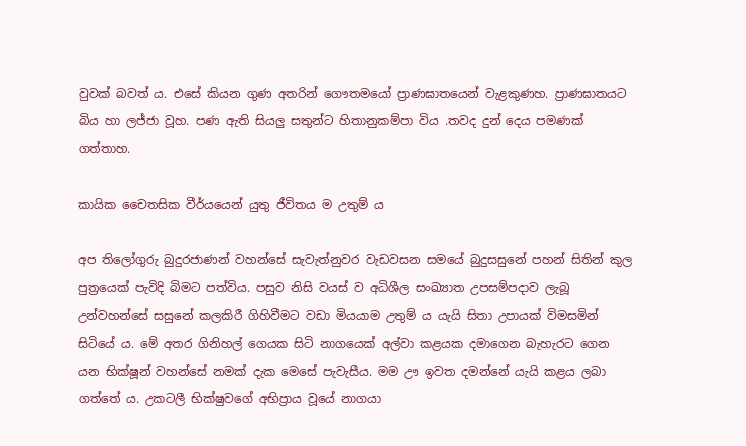වුවක් බවත් ය. එසේ කියන ගුණ අතරින් ගෞතමයෝ ප්‍රාණඝාතයෙන් වැළකුණහ. ප්‍රාණඝාතයට බිය හා ලජ්ජා වූහ. පණ ඇති සියලු සතුන්ට හිතානුකම්පා විය .තවද දුන් දෙය පමණක් ගත්තාහ.

කායික චෛතසික වීර්යයෙන් යුතු ජීවිතය ම උතුම් ය

අප තිලෝගුරු බුදුරජාණන් වහන්සේ සැවැත්නුවර වැඩවසන සමයේ බුදුසසුනේ පහන් සිතින් කුල පුත්‍රයෙක් පැවිදි බිමට පත්විය. පසුව නිසි වයස් ව අධිශීල සංඛ්‍යාත උපසම්පදාව ලැබූ උන්වහන්සේ සසුනේ කලකිරී ගිහිවීමට වඩා මියයාම උතුම් ය යැයි සිතා උපායක් විමසමින් සිටියේ ය. මේ අතර ගිනිහල් ගෙයක සිටි නාගයෙක් අල්වා කළයක දමාගෙන බැහැරට ගෙන යන භික්ෂූන් වහන්සේ නමක් දැක මෙසේ පැවැසීය. මම ඌ ඉවත දමන්නේ යැයි කළය ලබා ගත්තේ ය. උකටලී භික්ෂුවගේ අභිප්‍රාය වූයේ නාගයා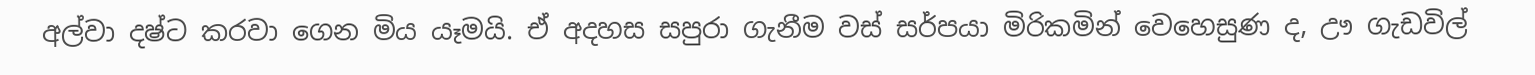අල්වා දෂ්ට කරවා ගෙන මිය යෑමයි. ඒ අදහස සපුරා ගැනීම වස් සර්පයා මිරිකමින් වෙහෙසුණ ද, ඌ ගැඩවිල්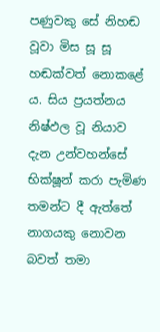පණුවකු සේ නිහඬ වූවා මිස සූ සූ හඬක්වත් නොකළේ ය. සිය ප්‍රයත්නය නිෂ්ඵල වූ නියාව දැන උන්වහන්සේ භික්ෂූන් කරා පැමිණ තමන්ට දී ඇත්තේ නාගයකු නොවන බවත් තමා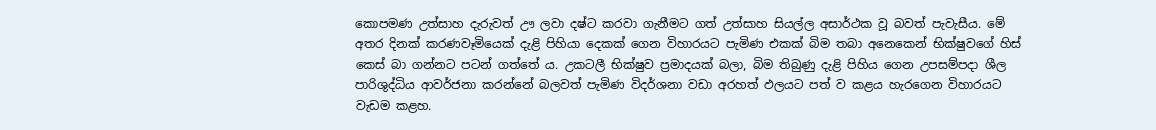කොපමණ උත්සාහ දැරුවත් ඌ ලවා දෂ්ට කරවා ගැනීමට ගත් උත්සාහ සියල්ල අසාර්ථක වූ බවත් පැවැසීය. මේ අතර දිනක් කරණවෑමියෙක් දැළි පිහියා දෙකක් ගෙන විහාරයට පැමිණ එකක් බිම තබා අනෙකෙන් භික්ෂුවගේ හිස් කෙස් බා ගන්නට පටන් ගත්තේ ය. උකටලී භික්ෂුව ප්‍රමාදයක් බලා, බිම තිබුණු දැළි පිහිය ගෙන උපසම්පදා ශීල පාරිශුද්ධිය ආවර්ජනා කරන්නේ බලවත් පැමිණ විදර්ශනා වඩා අරහත් ඵලයට පත් ව කළය හැරගෙන විහාරයට වැඩම කළහ.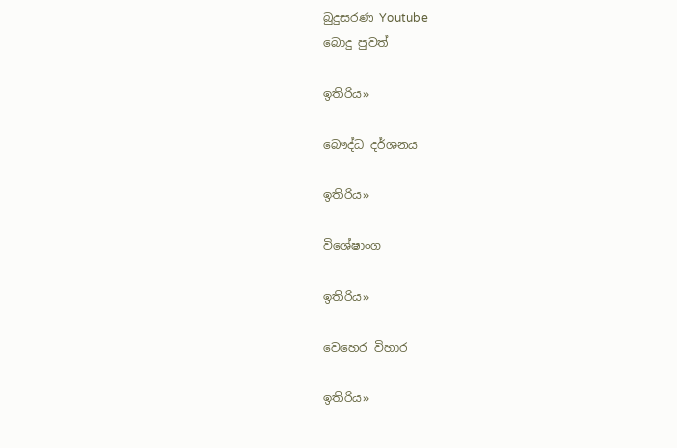බුදුසරණ Youtube
බොදු පුවත්

ඉතිරිය»

බෞද්ධ දර්ශනය

ඉතිරිය»

විශේෂාංග

ඉතිරිය»

වෙහෙර විහාර

ඉතිරිය»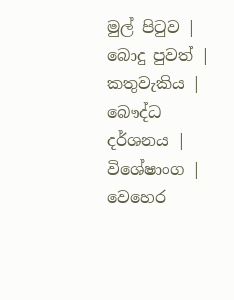මුල් පිටුව | බොදු පුවත් | කතුවැකිය | බෞද්ධ දර්ශනය | විශේෂාංග | වෙහෙර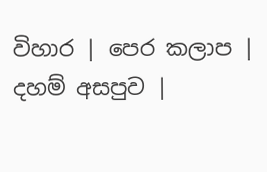විහාර | පෙර කලාප | දහම් අසපුව |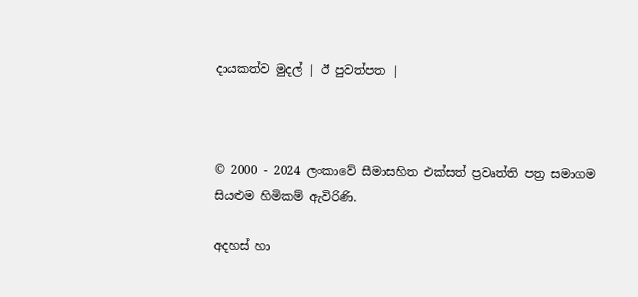දායකත්ව මුදල් | ඊ පුවත්පත |



© 2000 - 2024 ලංකාවේ සීමාසහිත එක්සත් ප්‍රවෘත්ති පත්‍ර සමාගම
සියළුම හිමිකම් ඇවිරිණි.

අදහස් හා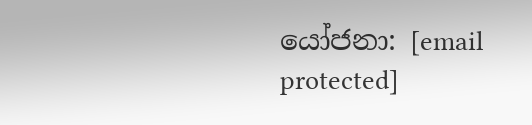යෝජනා: [email protected]